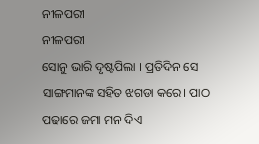ନୀଳପରୀ
ନୀଳପରୀ
ସୋନୁ ଭାରି ଦୃଷ୍ଟପିଲା । ପ୍ରତିଦିନ ସେ ସାଙ୍ଗମାନଙ୍କ ସହିତ ଝଗଡା କରେ। ପାଠ ପଢାରେ ଜମା ମନ ଦିଏ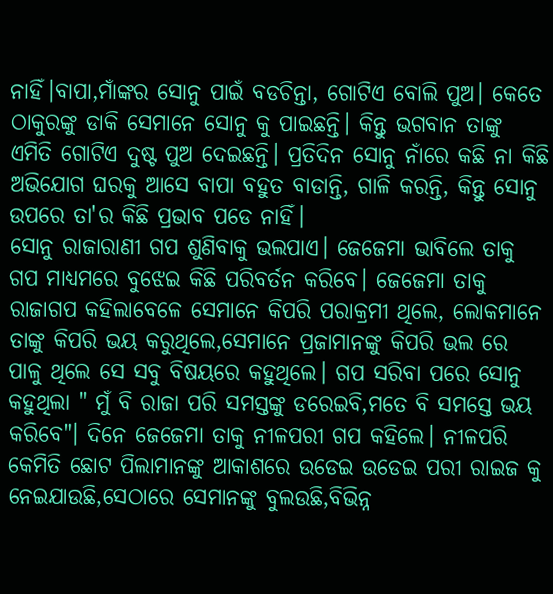ନାହିଁ।ବାପା,ମାଁଙ୍କର ସୋନୁ ପାଇଁ ବଡଚିନ୍ତା, ଗୋଟିଏ ବୋଲି ପୁଅ। କେତେ ଠାକୁରଙ୍କୁ ଡାକି ସେମାନେ ସୋନୁ କୁ ପାଇଛନ୍ତି। କିନ୍ତୁ ଭଗବାନ ତାଙ୍କୁ ଏମିତି ଗୋଟିଏ ଦୁଷ୍ଟ ପୁଅ ଦେଇଛନ୍ତି। ପ୍ରତିଦିନ ସୋନୁ ନାଁରେ କଛି ନା କିଛି ଅଭିଯୋଗ ଘରକୁ ଆସେ ବାପା ବହୁତ ବାଡାନ୍ତି, ଗାଳି କରନ୍ତି, କିନ୍ତୁ ସୋନୁ ଉପରେ ତା'ର କିଛି ପ୍ରଭାବ ପଡେ ନାହିଁ।
ସୋନୁ ରାଜାରାଣୀ ଗପ ଶୁଣିବାକୁ ଭଲପାଏ। ଜେଜେମା ଭାବିଲେ ତାକୁ ଗପ ମାଧ୍ୟମରେ ବୁଝେଇ କିଛି ପରିବର୍ତନ କରିବେ। ଜେଜେମା ତାକୁ ରାଜାଗପ କହିଲାବେଳେ ସେମାନେ କିପରି ପରାକ୍ରମୀ ଥିଲେ, ଲୋକମାନେ ତାଙ୍କୁ କିପରି ଭୟ କରୁଥିଲେ,ସେମାନେ ପ୍ରଜାମାନଙ୍କୁ କିପରି ଭଲ ରେ ପାଳୁ ଥିଲେ ସେ ସବୁ ବିଷୟରେ କହୁଥିଲେ। ଗପ ସରିବା ପରେ ସୋନୁ କହୁଥିଲା " ମୁଁ ବି ରାଜା ପରି ସମସ୍ତଙ୍କୁ ଡରେଇବି,ମତେ ବି ସମସ୍ତେ ଭୟ କରିବେ"। ଦିନେ ଜେଜେମା ତାକୁ ନୀଳପରୀ ଗପ କହିଲେ। ନୀଳପରି କେମିତି ଛୋଟ ପିଲାମାନଙ୍କୁ ଆକାଶରେ ଉଡେଇ ଉଡେଇ ପରୀ ରାଇଜ କୁ ନେଇଯାଉଛି,ସେଠାରେ ସେମାନଙ୍କୁ ବୁଲଉଛି,ବିଭିନ୍ନ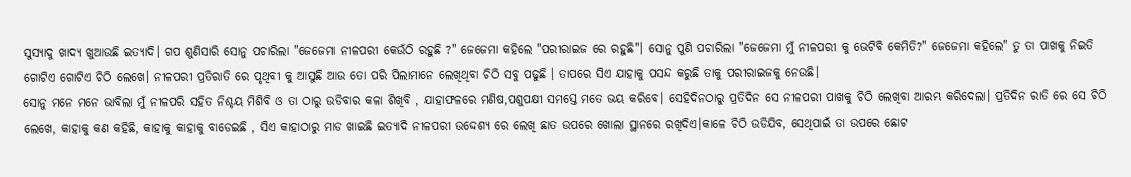ସୁସ୍ୟାଦୁ ଖାଦ୍ୟ ଖୁଆଉଛି ଇତ୍ୟାଦି। ଗପ ଶୁଣିସାରି ସୋନୁ ପଚାରିଲା "ଜେଜେମା ନୀଳପରୀ କେଉଁଠି ରହୁଛି ?" ଜେଜେମା କହିଲେ "ପରୀରାଇଜ ରେ ରହୁଛି"। ସୋନୁ ପୁଣି ପଚାରିଲା "ଜେଜେମା ମୁଁ ନୀଳପରୀ କୁ ଭେଟିବି କେମିତି?" ଜେଜେମା କହିଲେ" ତୁ ତା ପାଖକୁ ନିଇତି ଗୋଟିଏ ଗୋଟିଏ ଚିଠି ଲେଖେ। ନୀଳପରୀ ପ୍ରତିରାତି ରେ ପୃଥିବୀ କୁ ଆସୁଛି ଆଉ ତୋ ପରି ପିଲାମାନେ ଲେଖିଥିବା ଚିଠି ସବୁ ପଢୁଛି । ତାପରେ ସିଏ ଯାହାକୁ ପସନ୍ଦ କରୁଛି ତାକୁ ପରୀରାଇଜକୁ ନେଉଛି।
ସୋନୁ ମନେ ମନେ ଭାବିଲା ମୁଁ ନୀଳପରି ସହିତ ନିଶ୍ଚୟ ମିଶିବି ଓ ତା ଠାରୁ ଉଡିବାର କଳା ଶିଖିବି , ଯାହାଫଳରେ ମଣିଷ,ପଶୁପକ୍ଷୀ ସମସ୍ତେ ମତେ ଭୟ କରିବେ। ସେହିଦିନଠାରୁ ପ୍ରତିଦିନ ସେ ନୀଳପରୀ ପାଖକୁ ଚିଠି ଲେଖିବା ଆରମ୍ଭ କରିଦେଲା। ପ୍ରତିଦିନ ରାତି ରେ ସେ ଚିଠି ଲେଖେ, କାହାକୁ କଣ କହିଛି, କାହାକୁ କାହାକୁ ବାଡେଇଛି , ସିଏ କାହାଠାରୁ ମାଡ ଖାଇଛି ଇତ୍ୟାଦି ନୀଳପରୀ ଉଦ୍ଦେଶ୍ୟ ରେ ଲେଖି ଛାତ ଉପରେ ଖୋଲା ସ୍ଥାନରେ ରଖିଦିଏ।କାଳେ ଚିଠି ଉଡିଯିବ, ସେଥିପାଇଁ ତା ଉପରେ ଛୋଟ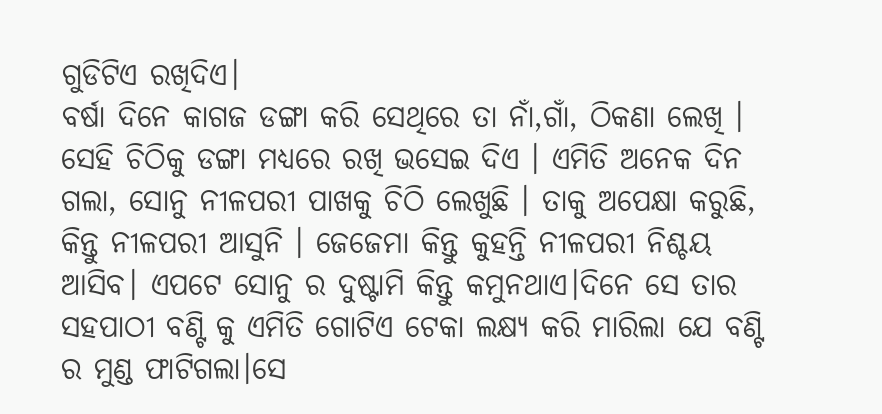ଗୁଡିଟିଏ ରଖିଦିଏ।
ବର୍ଷା ଦିନେ କାଗଜ ଡଙ୍ଗା କରି ସେଥିରେ ତା ନାଁ,ଗାଁ, ଠିକଣା ଲେଖି । ସେହି ଚିଠିକୁ ଡଙ୍ଗା ମଧ୍ୟରେ ରଖି ଭସେଇ ଦିଏ । ଏମିତି ଅନେକ ଦିନ ଗଲା, ସୋନୁ ନୀଳପରୀ ପାଖକୁ ଚିଠି ଲେଖୁଛି । ତାକୁ ଅପେକ୍ଷା କରୁଛି, କିନ୍ତୁ ନୀଳପରୀ ଆସୁନି । ଜେଜେମା କିନ୍ତୁ କୁହନ୍ତି ନୀଳପରୀ ନିଶ୍ଚୟ ଆସିବ। ଏପଟେ ସୋନୁ ର ଦୁଷ୍ଟାମି କିନ୍ତୁ କମୁନଥାଏ।ଦିନେ ସେ ତାର ସହପାଠୀ ବଣ୍ଟି କୁ ଏମିତି ଗୋଟିଏ ଟେକା ଲକ୍ଷ୍ୟ କରି ମାରିଲା ଯେ ବଣ୍ଟି ର ମୁଣ୍ଡ ଫାଟିଗଲା।ସେ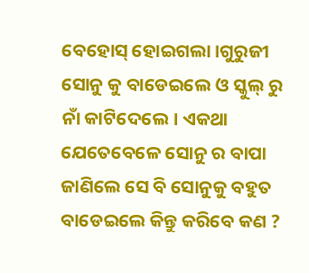ବେହୋସ୍ ହୋଇଗଲା।ଗୁରୁଜୀ ସୋନୁ କୁ ବାଡେଇଲେ ଓ ସ୍କୁଲ୍ ରୁ ନାଁ କାଟିଦେଲେ। ଏକଥା ଯେତେବେଳେ ସୋନୁ ର ବାପା ଜାଣିଲେ ସେ ବି ସୋନୁକୁ ବହୁତ ବାଡେଇଲେ କିନ୍ତୁ କରିବେ କଣ ?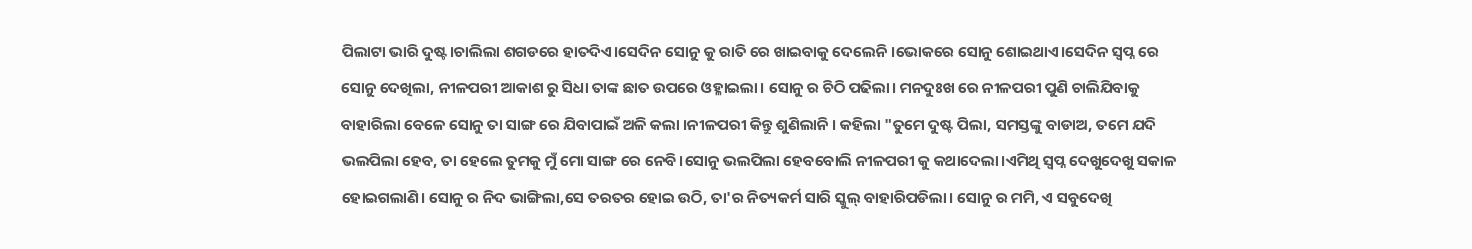ପିଲାଟା ଭାରି ଦୁଷ୍ଟ।ଚାଲିଲା ଶଗଡରେ ହାତଦିଏ।ସେଦିନ ସୋନୁ କୁ ରାତି ରେ ଖାଇବାକୁ ଦେଲେନି ।ଭୋକରେ ସୋନୁ ଶୋଇଥାଏ।ସେଦିନ ସ୍ବପ୍ନ ରେ ସୋନୁ ଦେଖିଲା, ନୀଳପରୀ ଆକାଶ ରୁ ସିଧା ତାଙ୍କ ଛାତ ଉପରେ ଓହ୍ଳାଇଲା। ସୋନୁ ର ଚିଠି ପଢିଲା। ମନଦୁଃଖ ରେ ନୀଳପରୀ ପୁଣି ଚାଲିଯିବାକୁ ବାହାରିଲା ବେଳେ ସୋନୁ ତା ସାଙ୍ଗ ରେ ଯିବାପାଇଁ ଅଳି କଲା ।ନୀଳପରୀ କିନ୍ତୁ ଶୁଣିଲାନି । କହିଲା "ତୁମେ ଦୁଷ୍ଟ ପିଲା, ସମସ୍ତଙ୍କୁ ବାଡାଅ, ତମେ ଯଦି ଭଲପିଲା ହେବ, ତା ହେଲେ ତୁମକୁ ମୁଁ ମୋ ସାଙ୍ଗ ରେ ନେବି।ସୋନୁ ଭଲପିଲା ହେବବୋଲି ନୀଳପରୀ କୁ କଥାଦେଲା।ଏମିଥି ସ୍ବପ୍ନ ଦେଖୁଦେଖୁ ସକାଳ ହୋଇଗଲାଣି। ସୋନୁ ର ନିଦ ଭାଙ୍ଗିଲା,ସେ ତରତର ହୋଇ ଉଠି, ତା'ର ନିତ୍ୟକର୍ମ ସାରି ସ୍କୁଲ୍ ବାହାରିପଡିଲା। ସୋନୁ ର ମମି, ଏ ସବୁଦେଖି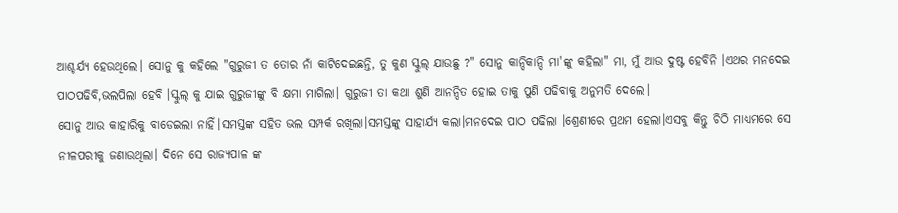ଆଶ୍ଚର୍ଯ୍ୟ ହେଉଥିଲେ। ସୋନୁ କୁ କହିଲେ "ଗୁରୁଜୀ ତ ତୋର ନାଁ କାଟିଦେଇଛନ୍ତି, ତୁ କୁଣ ସ୍କୁଲ୍ ଯାଉଛୁ ?" ସୋନୁ କାନ୍ଦିକାନ୍ଦି ମା'ଙ୍କୁ କହିଲା" ମା, ମୁଁ ଆଉ ଦୁଷ୍ଟ ହେବିନି ।ଏଥର ମନଦେଇ ପାଠପଢିବି,ଭଲପିଲା ହେବି ।ସ୍କୁଲ୍ କୁ ଯାଇ ଗୁରୁଜୀଙ୍କୁ ବି କ୍ଷମା ମାଗିଲା। ଗୁରୁଜୀ ତା କଥା ଶୁଣି ଆନନ୍ଦିତ ହୋଇ ତାକୁ ପୁଣି ପଢିବାକୁ ଅନୁମତି ଦେଲେ।
ସୋନୁ ଆଉ କାହାରିକୁ ବାଡେଇଲା ନାହିଁ।ସମସ୍ତଙ୍କ ସହିତ ଭଲ ସମ୍ପର୍କ ରଖିଲା।ସମସ୍ତଙ୍କୁ ସାହାର୍ଯ୍ୟ କଲା।ମନଦେଇ ପାଠ ପଢିଲା ।ଶ୍ରେଣୀରେ ପ୍ରଥମ ହେଲା।ଏସବୁ କିନ୍ତୁ ଚିଠି ମାଧ୍ୟମରେ ସେ ନୀଳପରୀକୁ ଜଣାଉଥିଲା। ଦିନେ ସେ ରାଜ୍ୟପାଳ ଙ୍କ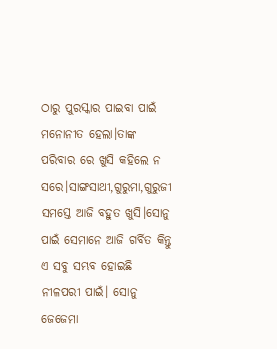ଠାରୁ ପୁରସ୍କାର ପାଇବା ପାଇଁ ମନୋନୀତ ହେଲା।ତାଙ୍କ ପରିବାର ରେ ଖୁସି କହିଲେ ନ ସରେ।ସାଙ୍ଗସାଥୀ,ଗୁରୁମା,ଗୁରୁଜୀ ସମସ୍ତେ ଆଜି ବହୁତ ଖୁସି।ସୋନୁ ପାଇଁ ସେମାନେ ଆଜି ଗର୍ବିତ କିନ୍ତୁ ଏ ସବୁ ସମ୍ଭବ ହୋଇଛି ନୀଳପରୀ ପାଇଁ। ସୋନୁ ଜେଜେମା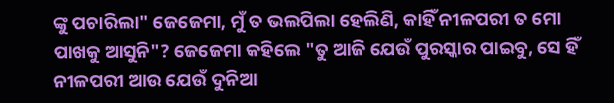ଙ୍କୁ ପଚାରିଲା" ଜେଜେମା, ମୁଁ ତ ଭଲପିଲା ହେଲିଣି, କାହିଁ ନୀଳପରୀ ତ ମୋ ପାଖକୁ ଆସୁନି"? ଜେଜେମା କହିଲେ "ତୁ ଆଜି ଯେଉଁ ପୁରସ୍କାର ପାଇବୁ, ସେ ହିଁ ନୀଳପରୀ ଆଉ ଯେଉଁ ଦୁନିଆ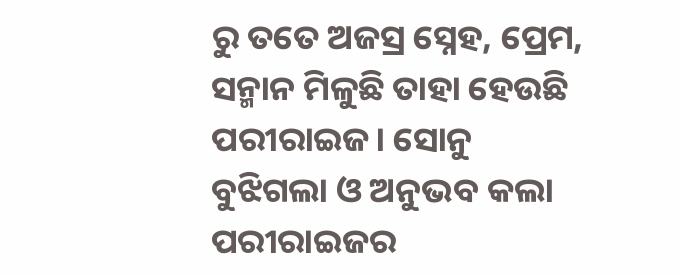ରୁ ତତେ ଅଜସ୍ର ସ୍ନେହ, ପ୍ରେମ, ସନ୍ମାନ ମିଳୁଛି ତାହା ହେଉଛି ପରୀରାଇଜ। ସୋନୁ ବୁଝିଗଲା ଓ ଅନୁଭବ କଲା ପରୀରାଇଜର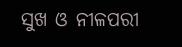ସୁଖ ଓ ନୀଳପରୀ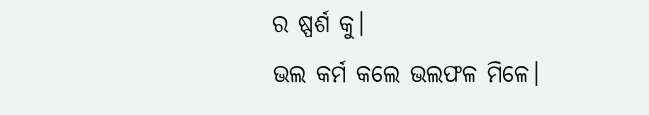ର ଷ୍ପର୍ଶ କୁ।
ଭଲ କର୍ମ କଲେ ଭଲଫଳ ମିଳେ।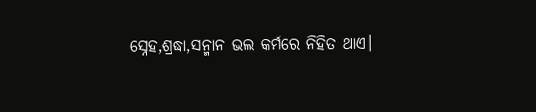ସ୍ନେହ,ଶ୍ରଦ୍ଧା,ସନ୍ମାନ ଭଲ କର୍ମରେ ନିହିତ ଥାଏ।